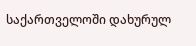საქართველოში დახურულ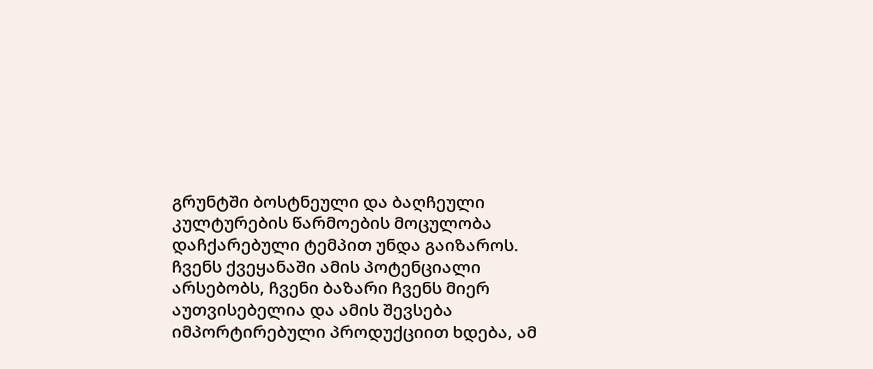გრუნტში ბოსტნეული და ბაღჩეული კულტურების წარმოების მოცულობა დაჩქარებული ტემპით უნდა გაიზაროს.
ჩვენს ქვეყანაში ამის პოტენციალი არსებობს, ჩვენი ბაზარი ჩვენს მიერ აუთვისებელია და ამის შევსება იმპორტირებული პროდუქციით ხდება, ამ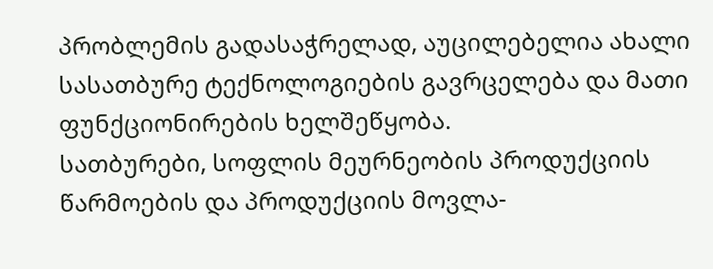პრობლემის გადასაჭრელად, აუცილებელია ახალი სასათბურე ტექნოლოგიების გავრცელება და მათი ფუნქციონირების ხელშეწყობა.
სათბურები, სოფლის მეურნეობის პროდუქციის წარმოების და პროდუქციის მოვლა-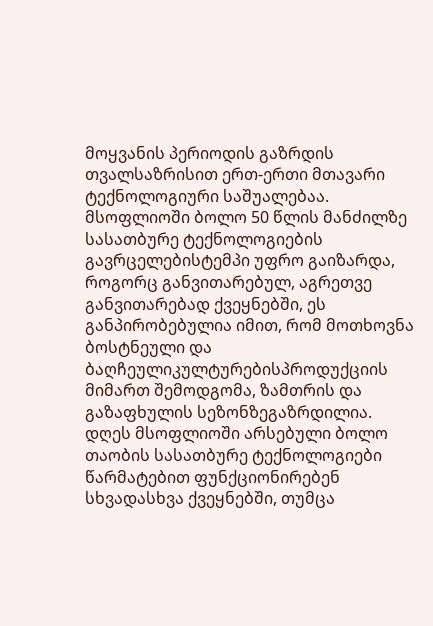მოყვანის პერიოდის გაზრდის თვალსაზრისით ერთ-ერთი მთავარი ტექნოლოგიური საშუალებაა. მსოფლიოში ბოლო 50 წლის მანძილზე სასათბურე ტექნოლოგიების გავრცელებისტემპი უფრო გაიზარდა, როგორც განვითარებულ, აგრეთვე განვითარებად ქვეყნებში, ეს განპირობებულია იმით, რომ მოთხოვნა ბოსტნეული და ბაღჩეულიკულტურებისპროდუქციის მიმართ შემოდგომა, ზამთრის და გაზაფხულის სეზონზეგაზრდილია.
დღეს მსოფლიოში არსებული ბოლო თაობის სასათბურე ტექნოლოგიები წარმატებით ფუნქციონირებენ სხვადასხვა ქვეყნებში, თუმცა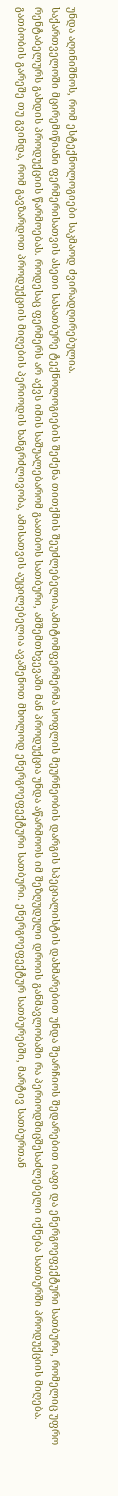უნდა აღინიშნოს, რომ ესტექნოლოგიები საკმაოდ ძვირადღირებულია.
საქართველოში მცირემიწიანი ფერმერისათვის ასეთი სასათბურე ტექნოლოგიების შეძენა თითქმის შეუძლებელია,ამიტომფერმერმა სოფლის მეურნეობის დარგის სპეციალისტის დახმარებით უნდა შეარჩიოს შედარებით იაფი და ენერგოეფექტური სათბური, რომელიც უფრო რენტაბელურს გახდის პროდუქციის წარმოებას. როდესაც ფერმერს არ აქვს იმის საშუალებარომ გაათბოს სათბური, ამშემთხვევაში მან პროდუქცია უნდა აწარმოოს იმ შეზღუდული დროის განმავლობაში რა პერიოდშიცშესაძლებელი იქნება სათბურში პროდუქციის მიღება.
გათბობის გარეშე თუ გვინდა, რომ გავზარდოთ პროდუქციის მიღების პერიოდის ხანგრძლივობა, ამისათვის აუცილებელია ავაშენოთ მხოლოდ ენერგოეფექტური სათბური. ენერგოეფექტურ სათბურებში, მარტივ სათბურთან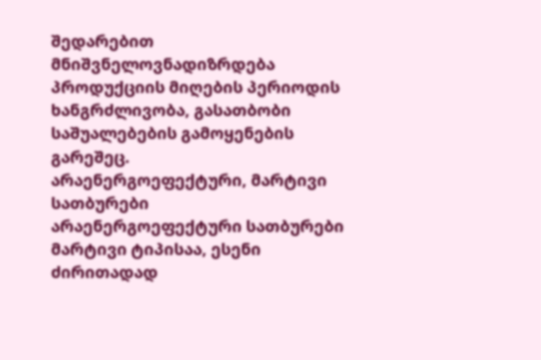შედარებით მნიშვნელოვნადიზრდება პროდუქციის მიღების პერიოდის ხანგრძლივობა, გასათბობი საშუალებების გამოყენების გარეშეც.
არაენერგოეფექტური, მარტივი სათბურები
არაენერგოეფექტური სათბურები მარტივი ტიპისაა, ესენი ძირითადად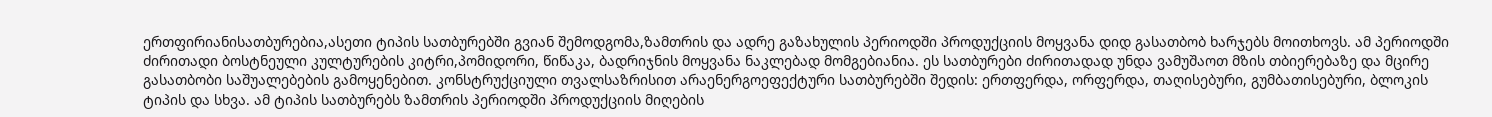ერთფირიანისათბურებია,ასეთი ტიპის სათბურებში გვიან შემოდგომა,ზამთრის და ადრე გაზახულის პერიოდში პროდუქციის მოყვანა დიდ გასათბობ ხარჯებს მოითხოვს. ამ პერიოდში ძირითადი ბოსტნეული კულტურების კიტრი,პომიდორი, წიწაკა, ბადრიჯნის მოყვანა ნაკლებად მომგებიანია. ეს სათბურები ძირითადად უნდა ვამუშაოთ მზის თბიერებაზე და მცირე გასათბობი საშუალებების გამოყენებით. კონსტრუქციული თვალსაზრისით არაენერგოეფექტური სათბურებში შედის: ერთფერდა, ორფერდა, თაღისებური, გუმბათისებური, ბლოკის ტიპის და სხვა. ამ ტიპის სათბურებს ზამთრის პერიოდში პროდუქციის მიღების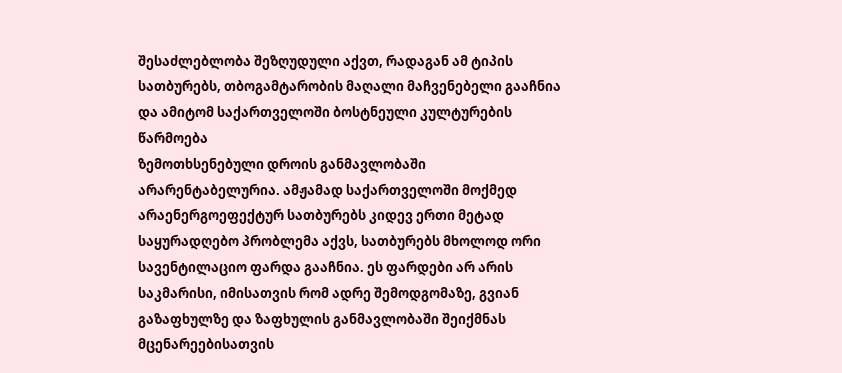შესაძლებლობა შეზღუდული აქვთ, რადაგან ამ ტიპის სათბურებს, თბოგამტარობის მაღალი მაჩვენებელი გააჩნია და ამიტომ საქართველოში ბოსტნეული კულტურების წარმოება
ზემოთხსენებული დროის განმავლობაში არარენტაბელურია. ამჟამად საქართველოში მოქმედ არაენერგოეფექტურ სათბურებს კიდევ ერთი მეტად საყურადღებო პრობლემა აქვს, სათბურებს მხოლოდ ორი სავენტილაციო ფარდა გააჩნია. ეს ფარდები არ არის საკმარისი, იმისათვის რომ ადრე შემოდგომაზე, გვიან გაზაფხულზე და ზაფხულის განმავლობაში შეიქმნას მცენარეებისათვის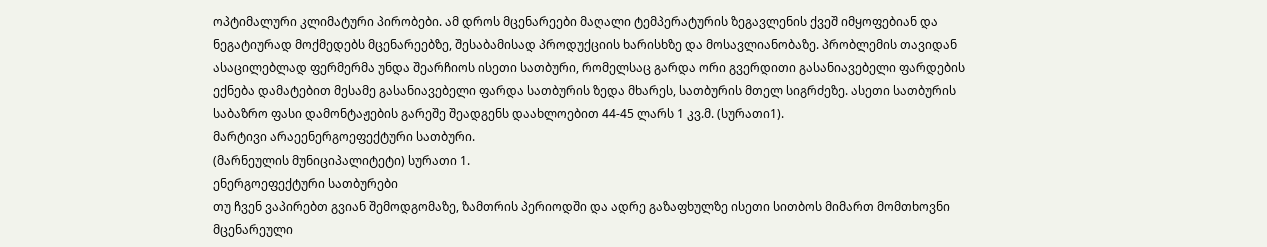ოპტიმალური კლიმატური პირობები. ამ დროს მცენარეები მაღალი ტემპერატურის ზეგავლენის ქვეშ იმყოფებიან და ნეგატიურად მოქმედებს მცენარეებზე, შესაბამისად პროდუქციის ხარისხზე და მოსავლიანობაზე. პრობლემის თავიდან ასაცილებლად ფერმერმა უნდა შეარჩიოს ისეთი სათბური, რომელსაც გარდა ორი გვერდითი გასანიავებელი ფარდების ექნება დამატებით მესამე გასანიავებელი ფარდა სათბურის ზედა მხარეს, სათბურის მთელ სიგრძეზე. ასეთი სათბურის საბაზრო ფასი დამონტაჟების გარეშე შეადგენს დაახლოებით 44-45 ლარს 1 კვ.მ. (სურათი1).
მარტივი არაეენერგოეფექტური სათბური.
(მარნეულის მუნიციპალიტეტი) სურათი 1.
ენერგოეფექტური სათბურები
თუ ჩვენ ვაპირებთ გვიან შემოდგომაზე, ზამთრის პერიოდში და ადრე გაზაფხულზე ისეთი სითბოს მიმართ მომთხოვნი მცენარეული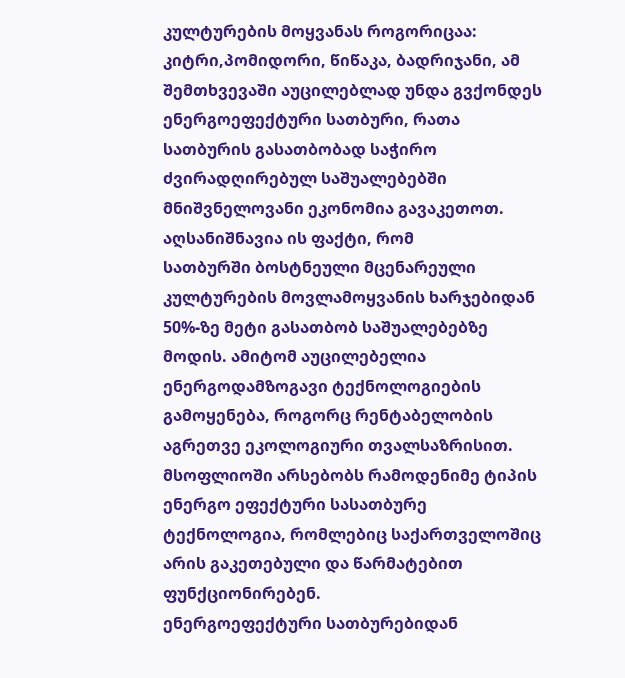კულტურების მოყვანას როგორიცაა: კიტრი,პომიდორი, წიწაკა, ბადრიჯანი, ამ შემთხვევაში აუცილებლად უნდა გვქონდეს ენერგოეფექტური სათბური, რათა სათბურის გასათბობად საჭირო ძვირადღირებულ საშუალებებში მნიშვნელოვანი ეკონომია გავაკეთოთ. აღსანიშნავია ის ფაქტი, რომ
სათბურში ბოსტნეული მცენარეული კულტურების მოვლამოყვანის ხარჯებიდან 50%-ზე მეტი გასათბობ საშუალებებზე მოდის. ამიტომ აუცილებელია ენერგოდამზოგავი ტექნოლოგიების გამოყენება, როგორც რენტაბელობის აგრეთვე ეკოლოგიური თვალსაზრისით.
მსოფლიოში არსებობს რამოდენიმე ტიპის ენერგო ეფექტური სასათბურე ტექნოლოგია, რომლებიც საქართველოშიც არის გაკეთებული და წარმატებით ფუნქციონირებენ.
ენერგოეფექტური სათბურებიდან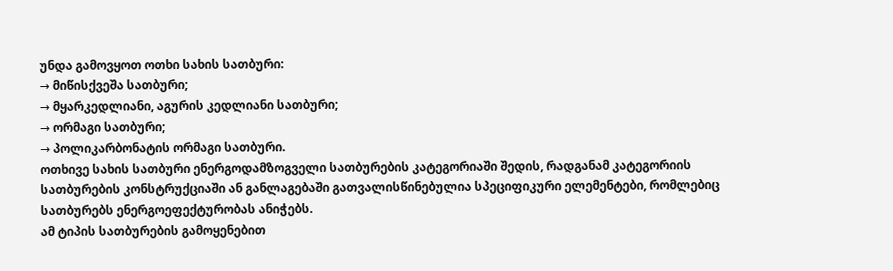უნდა გამოვყოთ ოთხი სახის სათბური:
→ მიწისქვეშა სათბური;
→ მყარკედლიანი, აგურის კედლიანი სათბური;
→ ორმაგი სათბური;
→ პოლიკარბონატის ორმაგი სათბური.
ოთხივე სახის სათბური ენერგოდამზოგველი სათბურების კატეგორიაში შედის, რადგანამ კატეგორიის სათბურების კონსტრუქციაში ან განლაგებაში გათვალისწინებულია სპეციფიკური ელემენტები, რომლებიც სათბურებს ენერგოეფექტურობას ანიჭებს.
ამ ტიპის სათბურების გამოყენებით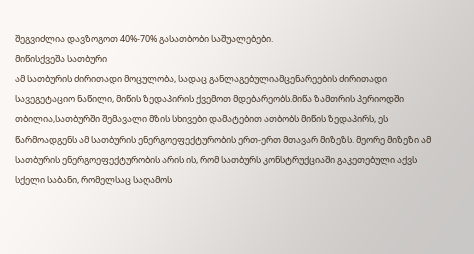შეგვიძლია დავზოგოთ 40%-70% გასათბობი საშუალებები.
მიწისქვეშა სათბური
ამ სათბურის ძირითადი მოცულობა, სადაც განლაგებულიამცენარეების ძირითადი სავეგეტაციო ნაწილი, მიწის ზედაპირის ქვემოთ მდებარეობს.მიწა ზამთრის პერიოდში თბილია,სათბურში შემავალი მზის სხივები დამატებით ათბობს მიწის ზედაპირს, ეს წარმოადგენს ამ სათბურის ენერგოეფექტურობის ერთ-ერთ მთავარ მიზეზს. მეორე მიზეზი ამ სათბურის ენერგოეფექტურობის არის ის, რომ სათბურს კონსტრუქციაში გაკეთებული აქვს სქელი საბანი, რომელსაც საღამოს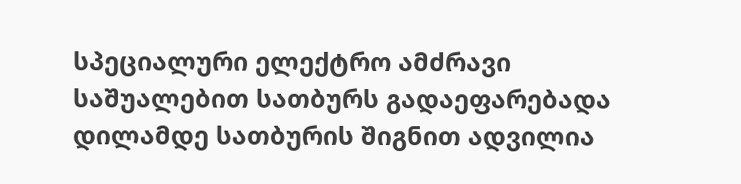სპეციალური ელექტრო ამძრავი საშუალებით სათბურს გადაეფარებადა დილამდე სათბურის შიგნით ადვილია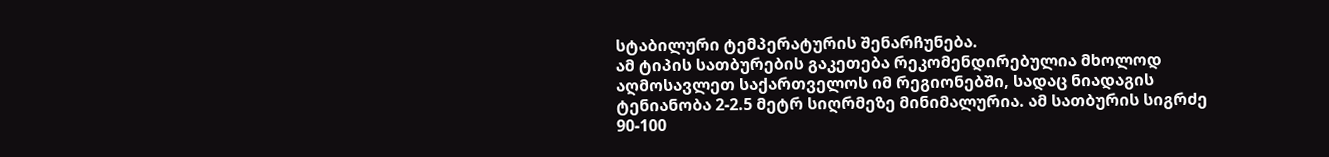სტაბილური ტემპერატურის შენარჩუნება.
ამ ტიპის სათბურების გაკეთება რეკომენდირებულია მხოლოდ აღმოსავლეთ საქართველოს იმ რეგიონებში, სადაც ნიადაგის ტენიანობა 2-2.5 მეტრ სიღრმეზე მინიმალურია. ამ სათბურის სიგრძე 90-100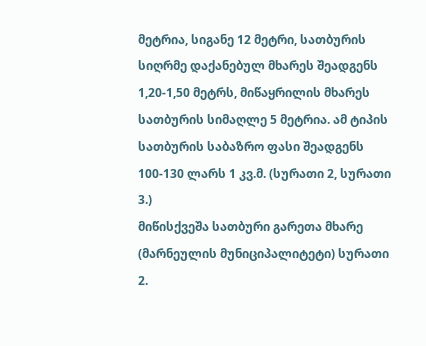მეტრია, სიგანე 12 მეტრი, სათბურის სიღრმე დაქანებულ მხარეს შეადგენს 1,20-1,50 მეტრს, მიწაყრილის მხარეს სათბურის სიმაღლე 5 მეტრია. ამ ტიპის სათბურის საბაზრო ფასი შეადგენს 100-130 ლარს 1 კვ.მ. (სურათი 2, სურათი 3.)
მიწისქვეშა სათბური გარეთა მხარე
(მარნეულის მუნიციპალიტეტი) სურათი 2.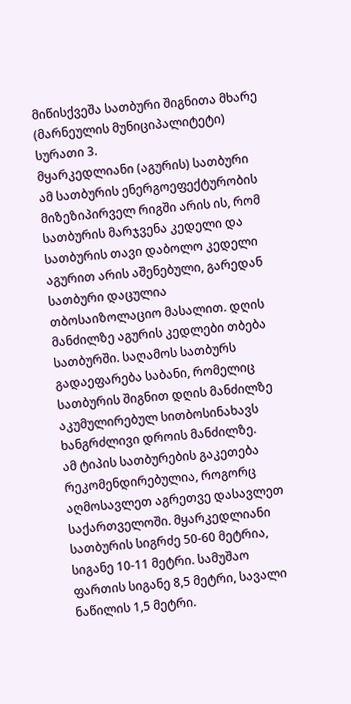მიწისქვეშა სათბური შიგნითა მხარე
(მარნეულის მუნიციპალიტეტი) სურათი 3.
მყარკედლიანი (აგურის) სათბური
ამ სათბურის ენერგოეფექტურობის მიზეზიპირველ რიგში არის ის, რომ სათბურის მარჯვენა კედელი და სათბურის თავი დაბოლო კედელი აგურით არის აშენებული, გარედან სათბური დაცულია თბოსაიზოლაციო მასალით. დღის მანძილზე აგურის კედლები თბება სათბურში. საღამოს სათბურს გადაეფარება საბანი, რომელიც სათბურის შიგნით დღის მანძილზე აკუმულირებულ სითბოსინახავს ხანგრძლივი დროის მანძილზე.
ამ ტიპის სათბურების გაკეთება რეკომენდირებულია, როგორც აღმოსავლეთ აგრეთვე დასავლეთ საქართველოში. მყარკედლიანი სათბურის სიგრძე 50-60 მეტრია, სიგანე 10-11 მეტრი. სამუშაო ფართის სიგანე 8,5 მეტრი, სავალი ნაწილის 1,5 მეტრი.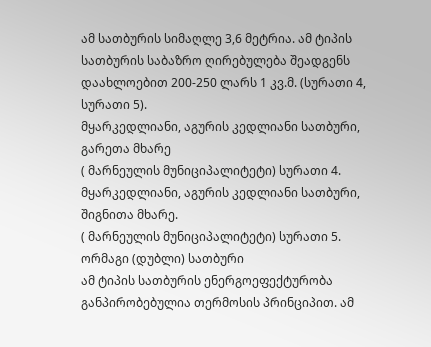ამ სათბურის სიმაღლე 3,6 მეტრია. ამ ტიპის სათბურის საბაზრო ღირებულება შეადგენს დაახლოებით 200-250 ლარს 1 კვ.მ. (სურათი 4, სურათი 5).
მყარკედლიანი, აგურის კედლიანი სათბური, გარეთა მხარე
( მარნეულის მუნიციპალიტეტი) სურათი 4.
მყარკედლიანი, აგურის კედლიანი სათბური, შიგნითა მხარე.
( მარნეულის მუნიციპალიტეტი) სურათი 5.
ორმაგი (დუბლი) სათბური
ამ ტიპის სათბურის ენერგოეფექტურობა განპირობებულია თერმოსის პრინციპით. ამ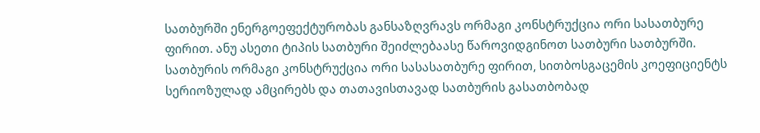სათბურში ენერგოეფექტურობას განსაზღვრავს ორმაგი კონსტრუქცია ორი სასათბურე ფირით. ანუ ასეთი ტიპის სათბური შეიძლებაასე წაროვიდგინოთ სათბური სათბურში. სათბურის ორმაგი კონსტრუქცია ორი სასასათბურე ფირით, სითბოსგაცემის კოეფიციენტს სერიოზულად ამცირებს და თათავისთავად სათბურის გასათბობად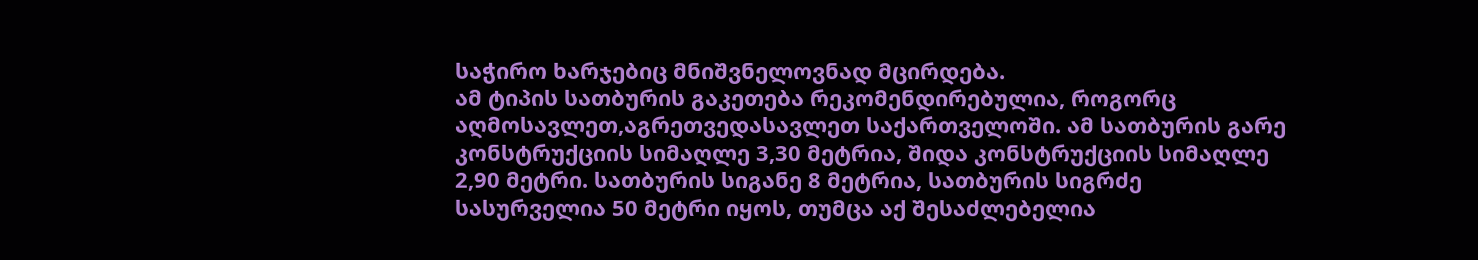საჭირო ხარჯებიც მნიშვნელოვნად მცირდება.
ამ ტიპის სათბურის გაკეთება რეკომენდირებულია, როგორც აღმოსავლეთ,აგრეთვედასავლეთ საქართველოში. ამ სათბურის გარე კონსტრუქციის სიმაღლე 3,30 მეტრია, შიდა კონსტრუქციის სიმაღლე 2,90 მეტრი. სათბურის სიგანე 8 მეტრია, სათბურის სიგრძე სასურველია 50 მეტრი იყოს, თუმცა აქ შესაძლებელია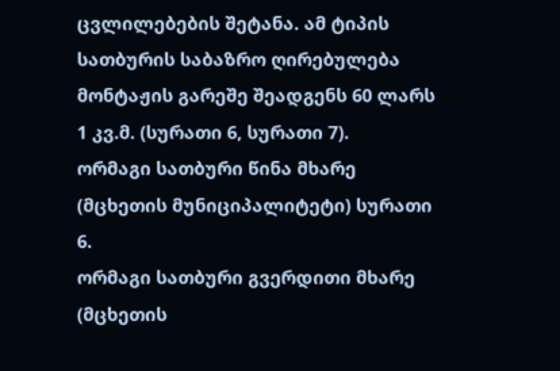ცვლილებების შეტანა. ამ ტიპის სათბურის საბაზრო ღირებულება მონტაჟის გარეშე შეადგენს 60 ლარს 1 კვ.მ. (სურათი 6, სურათი 7).
ორმაგი სათბური წინა მხარე
(მცხეთის მუნიციპალიტეტი) სურათი 6.
ორმაგი სათბური გვერდითი მხარე
(მცხეთის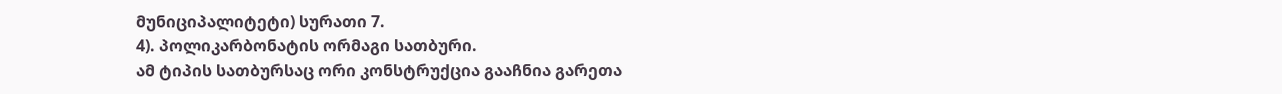მუნიციპალიტეტი) სურათი 7.
4). პოლიკარბონატის ორმაგი სათბური.
ამ ტიპის სათბურსაც ორი კონსტრუქცია გააჩნია გარეთა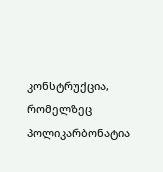კონსტრუქცია, რომელზეც პოლიკარბონატია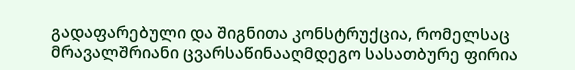გადაფარებული და შიგნითა კონსტრუქცია, რომელსაც მრავალშრიანი ცვარსაწინააღმდეგო სასათბურე ფირია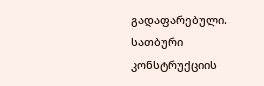გადაფარებული.
სათბური კონსტრუქციის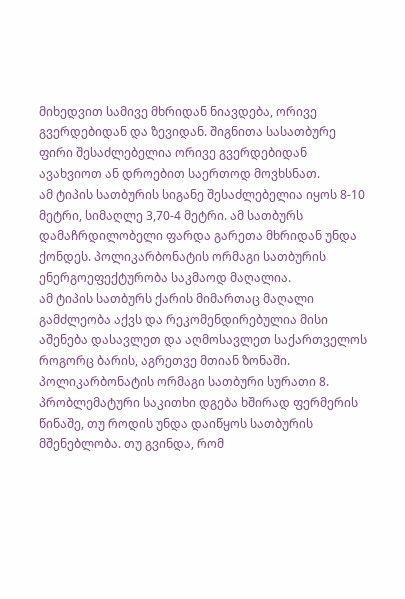მიხედვით სამივე მხრიდან ნიავდება, ორივე გვერდებიდან და ზევიდან. შიგნითა სასათბურე ფირი შესაძლებელია ორივე გვერდებიდან ავახვიოთ ან დროებით საერთოდ მოვხსნათ.
ამ ტიპის სათბურის სიგანე შესაძლებელია იყოს 8-10 მეტრი, სიმაღლე 3,70-4 მეტრი. ამ სათბურს დამაჩრდილობელი ფარდა გარეთა მხრიდან უნდა ქონდეს. პოლიკარბონატის ორმაგი სათბურის ენერგოეფექტურობა საკმაოდ მაღალია.
ამ ტიპის სათბურს ქარის მიმართაც მაღალი გამძლეობა აქვს და რეკომენდირებულია მისი აშენება დასავლეთ და აღმოსავლეთ საქართველოს როგორც ბარის, აგრეთვე მთიან ზონაში.
პოლიკარბონატის ორმაგი სათბური სურათი 8.
პრობლემატური საკითხი დგება ხშირად ფერმერის წინაშე, თუ როდის უნდა დაიწყოს სათბურის მშენებლობა. თუ გვინდა, რომ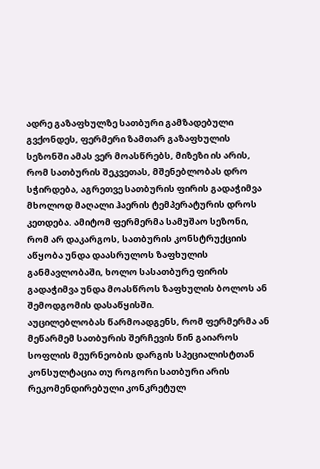ადრე გაზაფხულზე სათბური გამზადებული გვქონდეს, ფერმერი ზამთარ გაზაფხულის სეზონში ამას ვერ მოასწრებს, მიზეზი ის არის, რომ სათბურის შეკვეთას, მშენებლობას დრო სჭირდება, აგრეთვე სათბურის ფირის გადაჭიმვა მხოლოდ მაღალი ჰაერის ტემპერატურის დროს კეთდება. ამიტომ ფერმერმა სამუშაო სეზონი, რომ არ დაკარგოს, სათბურის კონსტრუქციის აწყობა უნდა დაასრულოს ზაფხულის განმავლობაში, ხოლო სასათბურე ფირის გადაჭიმვა უნდა მოასწროს ზაფხულის ბოლოს ან შემოდგომის დასაწყისში.
აუცილებლობას წარმოადგენს, რომ ფერმერმა ან მეწარმემ სათბურის შერჩევის წინ გაიაროს სოფლის მეურნეობის დარგის სპეციალისტთან კონსულტაცია თუ როგორი სათბური არის რეკომენდირებული კონკრეტულ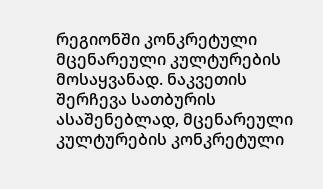რეგიონში კონკრეტული მცენარეული კულტურების მოსაყვანად. ნაკვეთის შერჩევა სათბურის ასაშენებლად, მცენარეული კულტურების კონკრეტული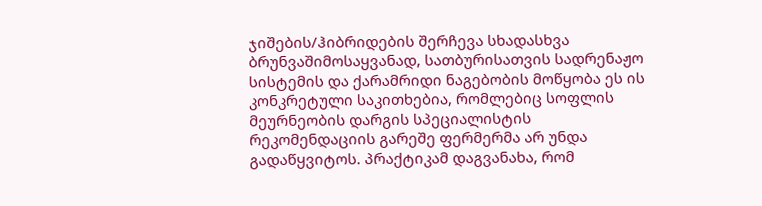ჯიშების/ჰიბრიდების შერჩევა სხადასხვა ბრუნვაშიმოსაყვანად, სათბურისათვის სადრენაჟო სისტემის და ქარამრიდი ნაგებობის მოწყობა ეს ის კონკრეტული საკითხებია, რომლებიც სოფლის მეურნეობის დარგის სპეციალისტის
რეკომენდაციის გარეშე ფერმერმა არ უნდა გადაწყვიტოს. პრაქტიკამ დაგვანახა, რომ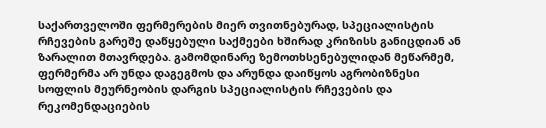საქართველოში ფერმერების მიერ თვითნებურად, სპეციალისტის რჩევების გარეშე დაწყებული საქმეები ხშირად კრიზისს განიცდიან ან ზარალით მთავრდება. გამომდინარე ზემოთხსენებულიდან მეწარმემ, ფერმერმა არ უნდა დაგეგმოს და არუნდა დაიწყოს აგრობიზნესი სოფლის მეურნეობის დარგის სპეციალისტის რჩევების და რეკომენდაციების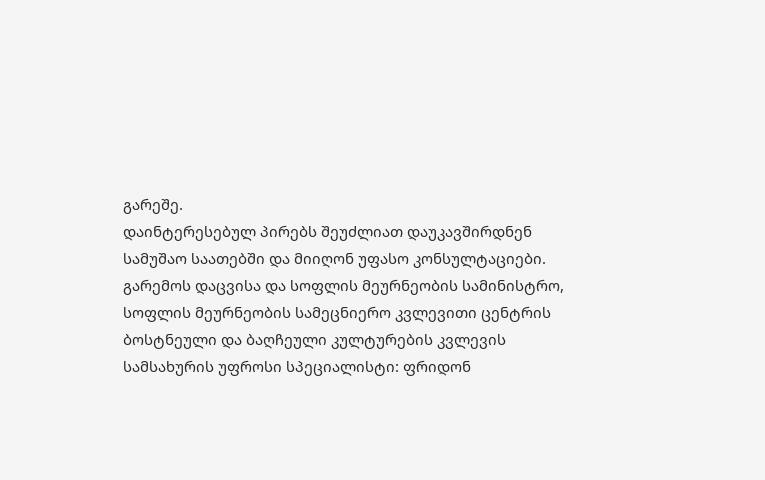გარეშე.
დაინტერესებულ პირებს შეუძლიათ დაუკავშირდნენ სამუშაო საათებში და მიიღონ უფასო კონსულტაციები.
გარემოს დაცვისა და სოფლის მეურნეობის სამინისტრო, სოფლის მეურნეობის სამეცნიერო კვლევითი ცენტრის ბოსტნეული და ბაღჩეული კულტურების კვლევის სამსახურის უფროსი სპეციალისტი: ფრიდონ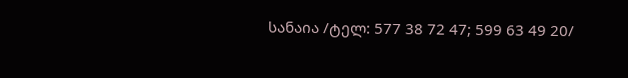სანაია /ტელ: 577 38 72 47; 599 63 49 20/